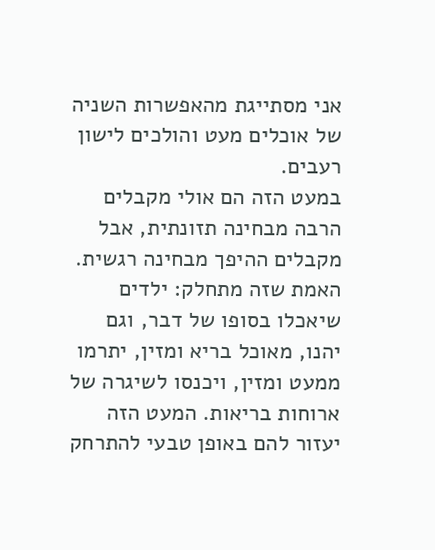אני מסתייגת מהאפשרות השניה של אוכלים מעט והולכים לישון רעבים.
במעט הזה הם אולי מקבלים הרבה מבחינה תזונתית, אבל מקבלים ההיפך מבחינה רגשית.
האמת שזה מתחלק: ילדים שיאכלו בסופו של דבר, וגם יהנו, מאוכל בריא ומזין, יתרמו ממעט ומזין, ויכנסו לשיגרה של ארוחות בריאות. המעט הזה יעזור להם באופן טבעי להתרחק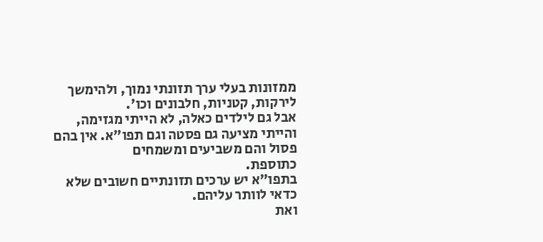ממזונות בעלי ערך תזונתי נמוך, ולהימשך לירקות, קטניות, חלבונים וכו'.
אבל גם לילדים כאלה, לא הייתי מגזימה, והייתי מציעה גם פסטה וגם תפו"א. אין בהם פסול והם משביעים ומשמחים
כתוספת.
בתפו"א יש ערכים תזונתיים חשובים שלא כדאי לוותר עליהם.
ואת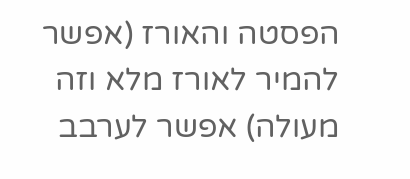הפסטה והאורז (אפשר להמיר לאורז מלא וזה מעולה) אפשר לערבב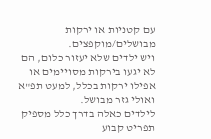עם קטניות או ירקות מבושלים/מוקפצים.
ויש ילדים שלא יעזור כלום, הם לא יגעו בירקות מסויימים או אפילו ירקות בכלל, למעט תפ"א ואולי גזר מבושל.
לילדים כאלה בדרך כלל מספיק תפריט קבוע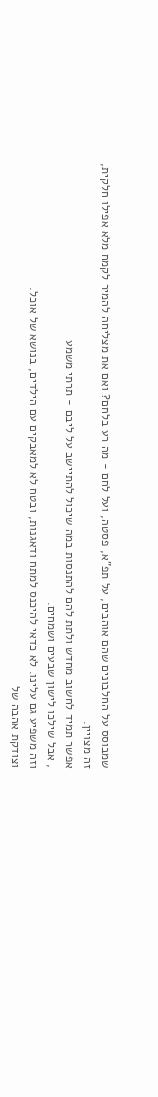שמבוסס על החלבונים שהם אוהבים, על תפ"א, פסטה, ועל לחם - מה רע בלחם? ואם את מצליחה להמיר לקמח מלא אפילו חלקית, זה מצויין.
אפשר תמיד לחשוב מחדש ולתת להם להתנסות במה שיכול להתיישב על ליבם - תרתי משמע
, אבל שילכו לישון שבעים ושמחים.
וזה משפיע גם עלינו. לא כדאי להיכנס למתח ודאגנות, ובטח לא למאבקים עם הילדים, בנושא של אוכל.
וצודקת אהבה של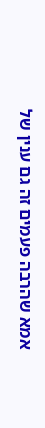אמא שהרבה פעמים זה גם ענין של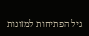גיל הפתיחות למזונות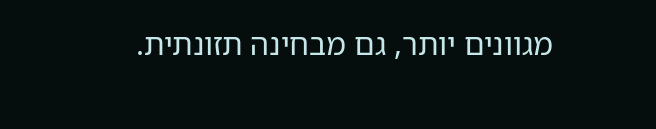מגוונים יותר, גם מבחינה תזונתית.